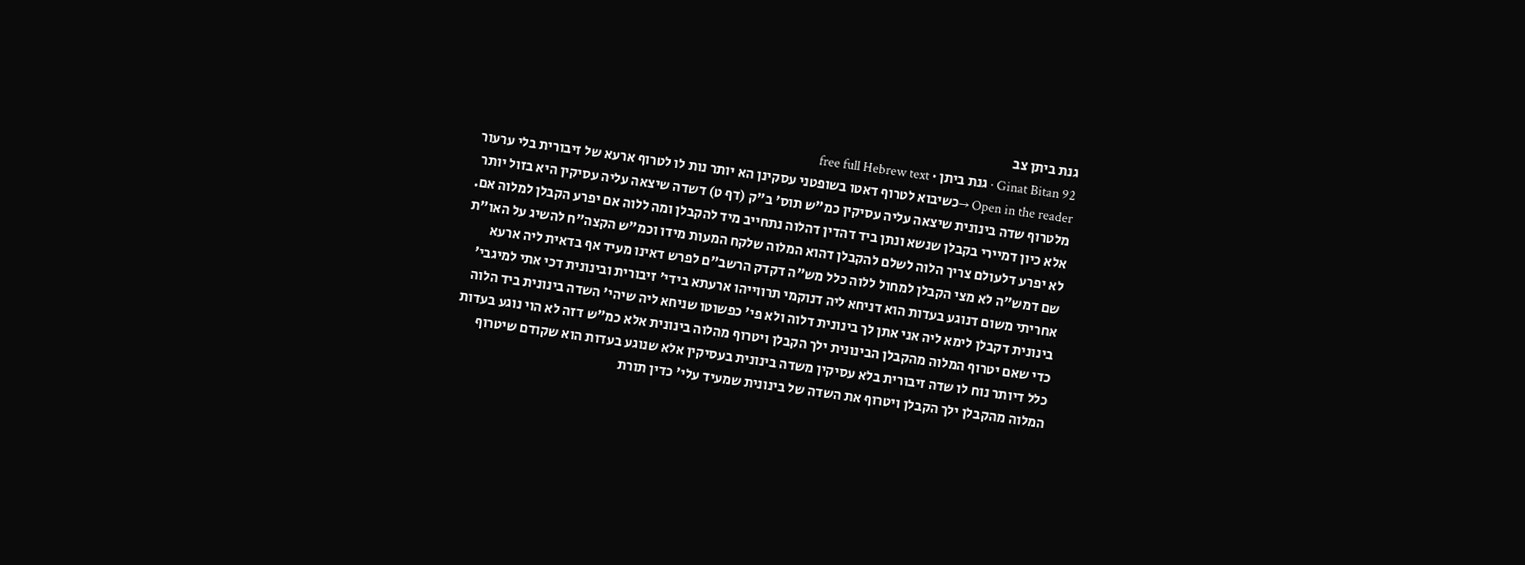גנת ביתן צב
Ginat Bitan 92 · גנת ביתן · free full Hebrew text
Open in the reader →כשיבוא לטרוף דאטו בשופטני עסקינן הא יותר נות לו לטרוף ארעא של זיבורית בלי ערעור מלטרוף שדה בינונית שיצאה עליה עסיקין כמ"ש תוס' ב"ק (דף ט) דשדה שיצאה עליה עסיקין היא בזול יותר אלא כיון דמיירי בקבלן שנשא ונתן ביד דהדין דהלוה נתחייב מיד להקבלן ומה ללוה אם יפרע הקבלן למלוה אם. לא יפרע דלעולם צריך הלוה לשלם להקבלן דהוא המלוה שלקח המעות מידו וכמ"ש הקצה"ח להשיג על האו"ת שם דמש"ה לא מצי הקבלן למחול ללוה כלל מש"ה דקדק הרשב"ם לפרש דאינו מעיד אף בדאית ליה ארעא אחריתי משום דנוגע בעדות הוא דניחא ליה דנוקמי תרווייהו ארעתא בידי' זיבורית ובינונית דכי אתי למיגבי' בינונית דקבלן לימא ליה אני אתן לך בינונית דלוה ולא פי' כפשוטו שניחא ליה שיהי' השדה בינונית ביד הלוה כדי שאם יטרוף המלוה מהקבלן הבינונית ילך הקבלן ויטרוף מהלוה בינונית אלא כמ"ש דזה לא הוי נוגע בעדות כלל דיותר נוח לו שדה זיבורית בלא עסיקין משדה בינונית בעסיקין אלא שנוגע בעדות הוא שקודם שיטרוף המלוה מהקבלן ילך הקבלן ויטרוף את השדה של בינונית שמעיד עלי' כדין תורת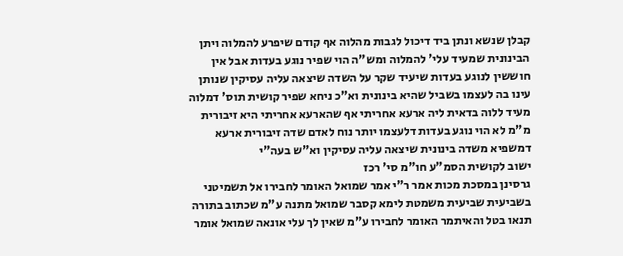קבלן שנשא ונתן ביד דיכול לגבות מהלוה אף קודם שיפרע להמלוה ויתן הבינונית שמעיד עלי' להמלוה ומש"ה הוי שפיר נוגע בעדות אבל אין חוששין לנוגע בעדות שיעיד שקר על השדה שיצאה עליה עסיקין שנותן עינו בה לעצמו בשביל שהיא בינונית וא"כ ניחא שפיר קושית תוס' דמלוה מעיד ללוה בדאית ליה ארעא אחריתי אף שהארעא אחריתי היא זיבורית מ"מ לא הוי נוגע בעדות דלעצמו יותר נוח לאדם שדה זיבורית ארעא דמשפיא משדה בינונית שיצאה עליה עסיקין וא"ש בעה"י
ישוב לקושית הסמ"ע חו"מ סי' רכז
גרסינן במסכת מכות אמר ר"י אמר שמואל האומר לחבירו אל תשמיטני בשביעית שביעית משמטת לימא קסבר שמואל מתנה ע"מ שכתוב בתורה תנאו בטל והאיתמר האומר לחבירו ע"מ שאין לך עלי אונאה שמואל אומר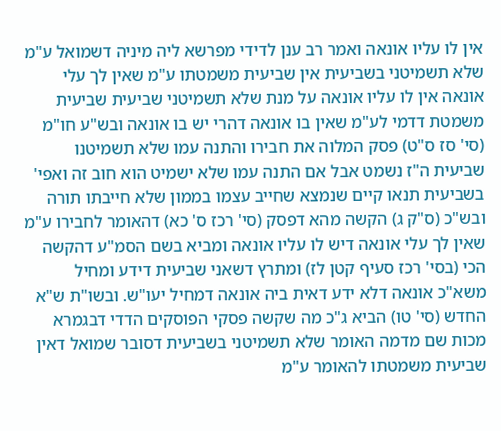אין לו עליו אונאה ואמר רב ענן לדידי מפרשא ליה מיניה דשמואל ע"מ שלא תשמיטני בשביעית אין שביעית משמטתו ע"מ שאין לך עלי אונאה אין לו עליו אונאה על מנת שלא תשמיטני שביעית שביעית משמטת דדמי לע"מ שאין בו אונאה דהרי יש בו אונאה ובש"ע חו"מ (סי' סז ס"ט) פסק המלוה את חבירו והתנה עמו שלא תשמיטנו שביעית ה"ז נשמט אבל אם התנה עמו שלא ישמיט הוא חוב זה ואפי' בשביעית תנאו קיים שנמצא שחייב עצמו בממון שלא חייבתו תורה ובש"כ (ס"ק ג) הקשה מהא דפסק (סי' רכז ס' כא) דהאומר לחבירו ע"מ שאין לך עלי אונאה דיש לו עליו אונאה ומביא בשם הסמ"ע דהקשה הכי (בסי' רכז סעיף קטן לז) ומתרץ דשאני שביעית דידע ומחיל משא"כ אונאה דלא ידע דאית ביה אונאה דמחיל יעו"ש. ובשו"ת ש"א החדש (סי' טו) הביא ג"כ מה שקשה פסקי הפוסקים הדדי דבגמרא מכות שם מדמה האומר שלא תשמיטני בשביעית דסובר שמואל דאין שביעית משמטתו להאומר ע"מ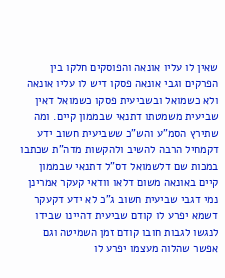שאין לו עליו אונאה והפוסקים חלקו בין הפרקים וגבי אונאה פסקו דיש לו עליו אונאה ולא כשמואל ובשביעית פסקו כשמואל דאין שביעית משמטתו דתנאי שבממון קיים. ומה שתירץ הסמ"ע והש"כ ששביעית חשוב ידע דקמחיל הרבה להשיב ולהקשות מדה"ת שכתבו במכות שם דלשמואל דס"ל דתנאי שבממון קיים באונאה משום דלאו וודאי קעקר אמרינן נמי דגבי שביעית חשוב ג"כ לא ידע דקעקר דשמא יפרע לו קודם שביעית דהיינו שבידו לנגשו לגבות חובו קודם זמן השמיטה וגם אפשר שהלוה מעצמו יפרע לו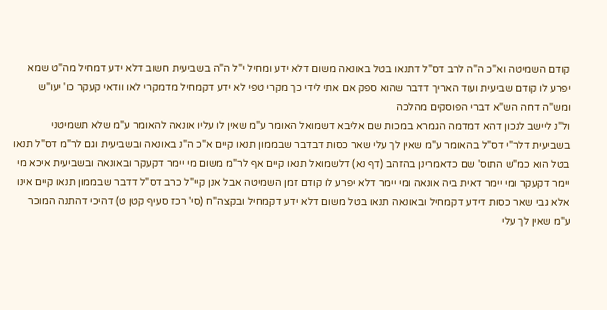קודם השמיטה וא"כ ה"ה לרב דס"ל דתנאו בטל באונאה משום דלא ידע ומחיל י"ל ה"ה בשביעית חשוב דלא ידע דמחיל מה"ט שמא יפרע לו קודם שביעית ועוד האריך דדבר שהוא ספק אם אתי לידי כך מקרי טפי לא ידע דקמחיל מדמקרי לאו וודאי קעקר כו' יעו"ש ומש"ה דחה הש"א דברי הפוסקים מהלכה
ול"נ ליישב לנכון דהא דמדמה הגמרא במכות שם אליבא דשמואל האומר ע"מ שאין לו עליו אונאה להאומר ע"מ שלא תשמיטני בשביעית דלר"י דס"ל בהאומר ע"מ שאין לך עלי שאר כסות דבדבר שבממון תנאו קיים א"כ ה"נ באונאה ובשביעית וגם לר"מ דס"ל תנאו בטל הוא כמ"ש התוס' שם כדאמרינן בהזהב (דף נא) דלשמואל תנאו קיים אף לר"מ משום מי יימר דקעקר ובאונאה ובשביעית איכא מי יימר דקעקר ומי יימר דאית ביה אונאה ומי יימר דלא יפרע לו קודם זמן השמיטה אבל אנן קיי"ל כרב דס"ל דדבר שבממון תנאו קיים אינו אלא גבי שאר כסות דידע דקמחיל ובאונאה תנאו בטל משום דלא ידע דקמחיל ובקצה"ח (סי' רכז סעיף קטן ט) דהיכי דהתנה המוכר ע"מ שאין לך עלי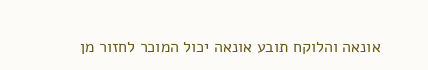אונאה והלוקח תובע אונאה יכול המוכר לחזור מן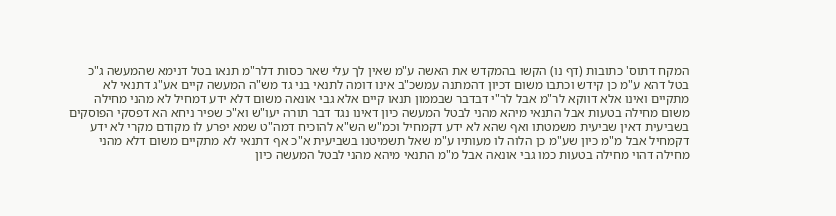המקח דתוס' כתובות (דף נו) הקשו בהמקדש את האשה ע"מ שאין לך עלי שאר כסות דלר"מ תנאו בטל דנימא שהמעשה ג"כ בטל דהא ע"מ כן קידש וכתבו משום דכיון דהמתנה עמשכ"ב אינו דומה לתנאי בני גד מש"ה המעשה קיים אע"ג דתנאי לא מתקיים ואינו אלא דווקא לר"מ אבל לר"י דבדבר שבממון תנאו קיים אלא גבי אונאה משום דלא ידע דמחיל לא מהני מחילה משום מחילה בטעות אבל התנאי מיהא מהני לבטל המעשה כיון דאינו נגד דבר תורה יעו"ש וא"כ שפיר ניחא הא דפסקי הפוסקים בשביעית דאין שביעית משמטתו ואף שהא לא ידע דקמחיל וכמ"ש הש"א להוכיח דמה"ט שמא יפרע לו מקודם מקרי לא ידע דקמחיל אבל מ"מ כיון שע"מ כן הלוה לו מעותיו ע"מ שאל תשמיטנו בשביעית א"כ אף דתנאי לא מתקיים משום דלא מהני מחילה דהוי מחילה בטעות כמו גבי אונאה אבל מ"מ התנאי מיהא מהני לבטל המעשה כיון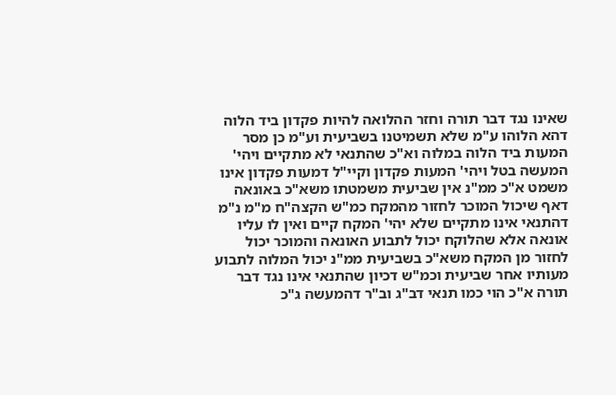שאינו נגד דבר תורה וחזר ההלואה להיות פקדון ביד הלוה דהא הלוהו ע"מ שלא תשמיטנו בשביעית וע"מ כן מסר המעות ביד הלוה במלוה וא"כ שהתנאי לא מתקיים ויהי' המעשה בטל ויהי' המעות פקדון וקיי"ל דמעות פקדון אינו משמט א"כ ממ"נ אין שביעית משמטתו משא"כ באונאה דאף שיכול המוכר לחזור מהמקח כמ"ש הקצה"ח מ"מ נ"מ דהתנאי אינו מתקיים שלא יהי' המקח קיים ואין לו עליו אונאה אלא שהלוקח יכול לתבוע האונאה והמוכר יכול לחזור מן המקח משא"כ בשביעית ממ"נ יכול המלוה לתבוע מעותיו אחר שביעית וכמ"ש דכיון שהתנאי אינו נגד דבר תורה א"כ הוי כמו תנאי דב"ג וב"ר דהמעשה ג"כ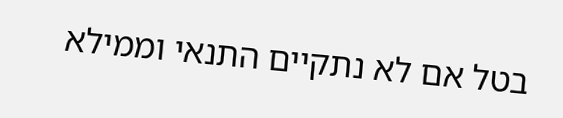בטל אם לא נתקיים התנאי וממילא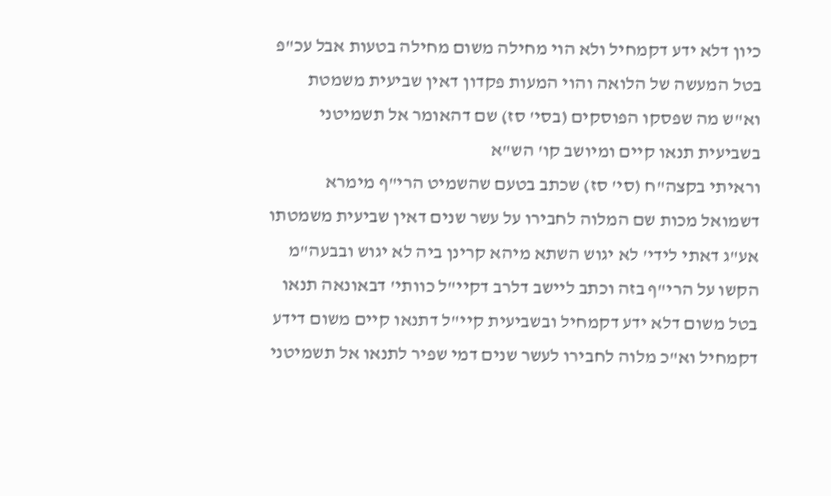כיון דלא ידע דקמחיל ולא הוי מחילה משום מחילה בטעות אבל עכ"פ בטל המעשה של הלואה והוי המעות פקדון דאין שביעית משמטת וא"ש מה שפסקו הפוסקים (בסי' סז) שם דהאומר אל תשמיטני בשביעית תנאו קיים ומיושב קו' הש"א
וראיתי בקצה"ח (סי' סז) שכתב בטעם שהשמיט הרי"ף מימרא דשמואל מכות שם המלוה לחבירו על עשר שנים דאין שביעית משמטתו אע"ג דאתי לידי' לא יגוש השתא מיהא קרינן ביה לא יגוש ובבעה"מ הקשו על הרי"ף בזה וכתב ליישב דלרב דקיי"ל כוותי' דבאונאה תנאו בטל משום דלא ידע דקמחיל ובשביעית קיי"ל דתנאו קיים משום דידע דקמחיל וא"כ מלוה לחבירו לעשר שנים דמי שפיר לתנאו אל תשמיטני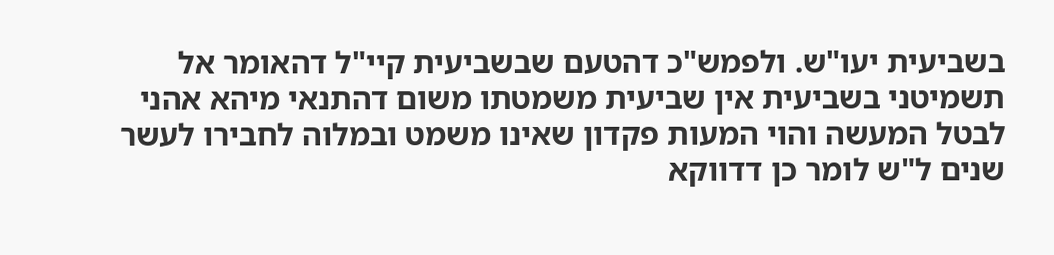בשביעית יעו"ש. ולפמש"כ דהטעם שבשביעית קיי"ל דהאומר אל תשמיטני בשביעית אין שביעית משמטתו משום דהתנאי מיהא אהני לבטל המעשה והוי המעות פקדון שאינו משמט ובמלוה לחבירו לעשר שנים ל"ש לומר כן דדווקא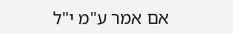אם אמר ע"מ י"ל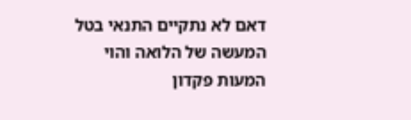דאם לא נתקיים התנאי בטל המעשה של הלואה והוי המעות פקדון